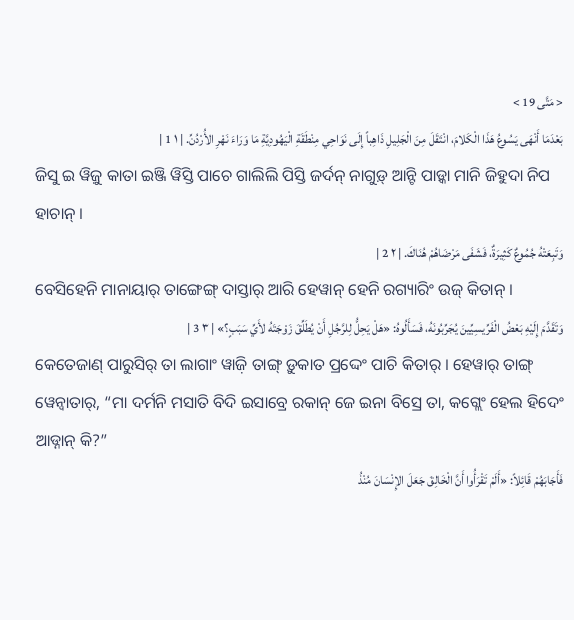< مَتَّى 19 >
بَعْدَمَا أَنْهَى يَسُوعُ هَذَا الْكَلامَ، انْتَقَلَ مِنَ الْجَلِيلِ ذَاهِباً إِلَى نَوَاحِي مِنْطَقَةِ الْيَهُودِيَّةِ مَا وَرَاءَ نَهْرِ الأُرْدُنِّ. | ١ 1 |
ଜିସୁ ଇ ୱିଜ଼ୁ କାତା ଇଞ୍ଜି ୱିସ୍ତି ପାଚେ ଗାଲିଲି ପିସ୍ତି ଜର୍ଦନ୍ ନାଗୁଡ଼୍ ଆନ୍ଟି ପାଡ଼୍କା ମାନି ଜିହୁଦା ନିପ ହାଚାନ୍ ।
وَتَبِعَتْهُ جُمُوعٌ كَثِيرَةٌ، فَشَفَى مَرْضَاهُمْ هُنَاكَ. | ٢ 2 |
ବେସିହେନି ମାନାୟାର୍ ତାଙ୍ଗେଙ୍ଗ୍ ଦାସ୍ତାର୍ ଆରି ହେୱାନ୍ ହେନି ରଗ୍ୟାରିଂ ଉଜ୍ କିତାନ୍ ।
وَتَقَدَّمَ إِلَيْهِ بَعْضُ الْفَرِّيسِيِّينَ يُجَرِّبُونَهُ، فَسَأَلُوهُ: «هَلْ يَحِلُّ لِلرَّجُلِ أَنْ يُطَلِّقَ زَوْجَتَهُ لأَيِّ سَبَبٍ؟» | ٣ 3 |
କେତେଜାଣ୍ ପାରୁସିର୍ ତା ଲାଗାଂ ୱାଜ଼ି ତାଙ୍ଗ୍ ଡ଼ୁକାତ ପ୍ରଦ୍ଦେଂ ପାଚି କିତାର୍ । ହେୱାର୍ ତାଙ୍ଗ୍ ୱେନ୍ବାତାର୍, “ମା ଦର୍ମନି ମସାତି ବିଦି ଇସାବ୍ରେ ରକାନ୍ ଜେ ଇନା ବିସ୍ରେ ତା, କଗ୍ଲେଂ ହେଲ ହିଦେଂ ଆଡ୍ନାନ୍ କି?”
فَأَجَابَهُمْ قَائِلاً: «أَلَمْ تَقْرَأُوا أَنَّ الْخَالِقَ جَعَلَ الإِنْسَانَ مُنْذُ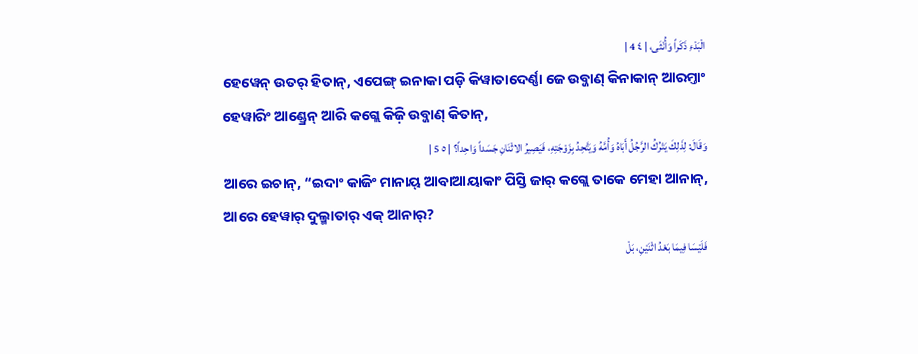الْبَدْءِ ذَكَراً وَأُنْثَى، | ٤ 4 |
ହେୱେନ୍ ଉତର୍ ହିତାନ୍, ଏପେଙ୍ଗ୍ ଇନାକା ପଡ଼ି କିୱାତାଦେର୍ଣ୍ଣା ଜେ ଉବ୍ଜାଣ୍ କିନାକାନ୍ ଆରମ୍ତାଂ ହେୱାରିଂ ଆଣ୍ଡ୍ରେନ୍ ଆରି କଗ୍ଲେ କିଜ଼ି ଉବ୍ଜାଣ୍ କିତାନ୍,
وَقَالَ: لِذَلِكَ يَتْرُكُ الرَّجُلُ أَبَاهُ وَأُمَّهُ وَيَتَّحِدُ بِزَوْجَتِهِ، فَيَصِيرُ الاثْنَانِ جَسَداً وَاحِداً؟ | ٥ 5 |
ଆରେ ଇଚାନ୍, “ଇଦାଂ କାଜିଂ ମାନାୟ୍ ଆବାଆୟାକାଂ ପିସ୍ତି ଜାର୍ କଗ୍ଲେ ତାକେ ମେହା ଆନାନ୍, ଆରେ ହେୱାର୍ ଦୁଲ୍ମାତାର୍ ଏକ୍ ଆନାର୍?
فَلَيْسَا فِيمَا بَعْدُ اثْنَيْنِ، بَلْ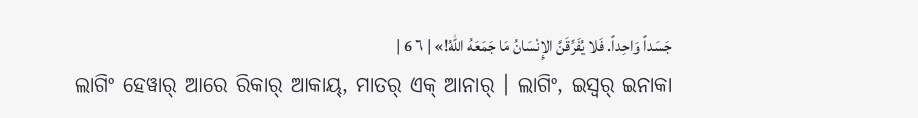جَسَداً وَاحِداً. فَلا يُفَرِّقَنَّ الإِنْسَانُ مَا جَمَعَهُ اللهُ!» | ٦ 6 |
ଲାଗିଂ ହେୱାର୍ ଆରେ ରିକାର୍ ଆକାୟ୍, ମାତର୍ ଏକ୍ ଆନାର୍ । ଲାଗିଂ, ଇସ୍ୱର୍ ଇନାକା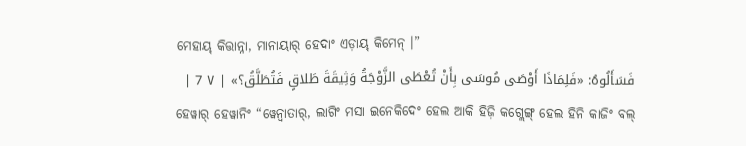ମେହାୟ୍ କିତ୍ତାନ୍ନା, ମାନାୟାର୍ ହେଦାଂ ଏଡ଼ାୟ୍ କିମେନ୍ ।”
فَسَأَلُوهُ: «فَلِمَاذَا أَوْصَى مُوسَى بِأَنْ تُعْطَى الزَّوْجَةُ وَثِيقَةَ طَلاقٍ فَتُطَلَّقُ؟» | ٧ 7 |
ହେୱାର୍ ହେୱାନିଂ “ୱେନ୍ବାତାର୍, ଲାଗିଂ ମସା ଇନେକିଦେଂ ହେଲ ଆକି ହିଜ଼ି କଗ୍ଲେଙ୍ଗ୍ ହେଲ ହିନି କାଜିଂ ବଲ୍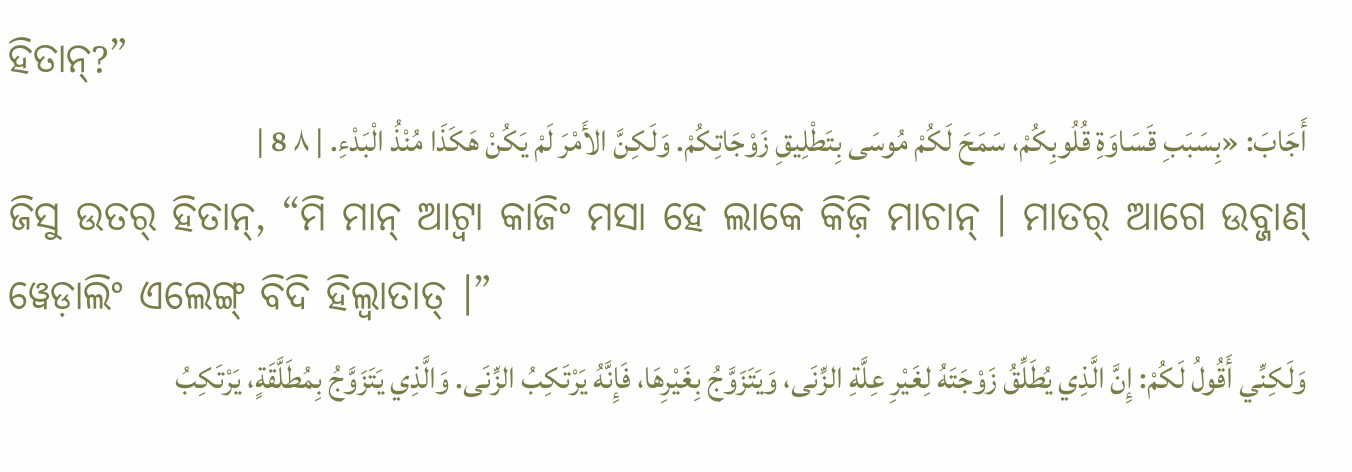ହିତାନ୍?”
أَجَابَ: «بِسَبَبِ قَسَاوَةِ قُلُوبِكُمْ، سَمَحَ لَكُمْ مُوسَى بِتَطْلِيقِ زَوْجَاتِكُمْ. وَلَكِنَّ الأَمْرَ لَمْ يَكُنْ هَكَذَا مُنْذُ الْبَدْءِ. | ٨ 8 |
ଜିସୁ ଉତର୍ ହିତାନ୍, “ମି ମାନ୍ ଆଟ୍ୱା କାଜିଂ ମସା ହେ ଲାକେ କିଜ଼ି ମାଚାନ୍ । ମାତର୍ ଆଗେ ଉବ୍ଜାଣ୍ ୱେଡ଼ାଲିଂ ଏଲେଙ୍ଗ୍ ବିଦି ହିଲ୍ୱାତାତ୍ ।”
وَلَكِنِّي أَقُولُ لَكُمْ: إِنَّ الَّذِي يُطَلِّقُ زَوْجَتَهُ لِغَيْرِ عِلَّةِ الزِّنَى، وَيَتَزَوَّجُ بِغَيْرِهَا، فَإِنَّهُ يَرْتَكِبُ الزِّنَى. وَالَّذِي يَتَزَوَّجُ بِمُطَلَّقَةٍ، يَرْتَكِبُ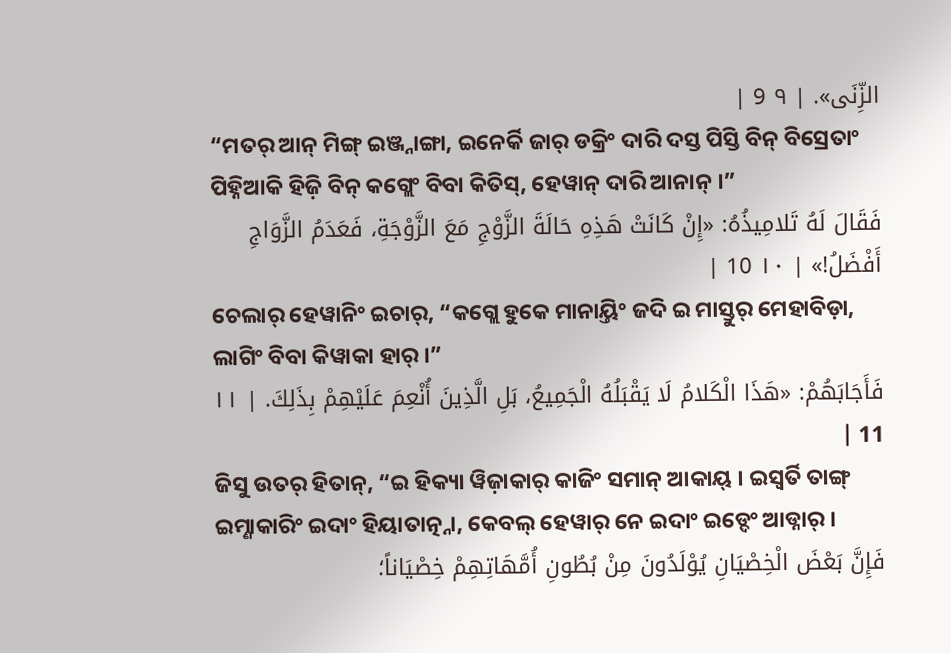الزِّنَى». | ٩ 9 |
“ମତର୍ ଆନ୍ ମିଙ୍ଗ୍ ଇଞ୍ଜ୍ନାଙ୍ଗା, ଇନେର୍କି ଜାର୍ ଡକ୍ରିଂ ଦାରି ଦସ୍ତ ପିସ୍ତି ବିନ୍ ବିସ୍ରେତାଂ ପିହ୍ନିଆକି ହିଜ଼ି ବିନ୍ କଗ୍ଲେଂ ବିବା କିତିସ୍, ହେୱାନ୍ ଦାରି ଆନାନ୍ ।”
فَقَالَ لَهُ تَلامِيذُهُ: «إِنْ كَانَتْ هَذِهِ حَالَةَ الزَّوْجِ مَعَ الزَّوْجَةِ، فَعَدَمُ الزَّوَاجِ أَفْضَلُ!» | ١٠ 10 |
ଚେଲାର୍ ହେୱାନିଂ ଇଚାର୍, “କଗ୍ଲେ ହୁକେ ମାନାୟ୍ତିଂ ଜଦି ଇ ମାସ୍ତୁର୍ ମେହାବିଡ଼ା, ଲାଗିଂ ବିବା କିୱାକା ହାର୍ ।”
فَأَجَابَهُمْ: «هَذَا الْكَلامُ لَا يَقْبَلُهُ الْجَمِيعُ، بَلِ الَّذِينَ أُنْعِمَ عَلَيْهِمْ بِذَلِكَ. | ١١ 11 |
ଜିସୁ ଉତର୍ ହିତାନ୍, “ଇ ହିକ୍ୟା ୱିଜ଼ାକାର୍ କାଜିଂ ସମାନ୍ ଆକାୟ୍ । ଇସ୍ୱର୍ତି ତାଙ୍ଗ୍ ଇମ୍ଣାକାରିଂ ଇଦାଂ ହିୟାତାତ୍ନ୍ନା, କେବଲ୍ ହେୱାର୍ ନେ ଇଦାଂ ଇଡ୍ଦେଂ ଆଡ୍ନାର୍ ।
فَإِنَّ بَعْضَ الْخِصْيَانِ يُوْلَدُونَ مِنْ بُطُونِ أُمَّهَاتِهِمْ خِصْيَاناً؛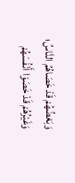وَبَعْضُهُمْ قَدْ خَصَاهُمُ النَّاسُ؛ وَغَيْرُهُمْ قَدْ خَصَوْا أَنْفُسَهُمْ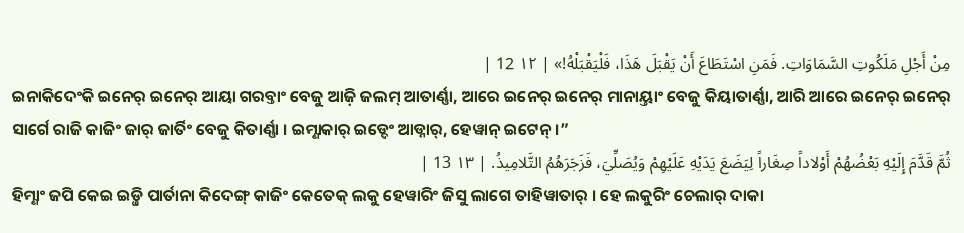مِنْ أَجْلِ مَلَكُوتِ السَّمَاوَاتِ. فَمَنِ اسْتَطَاعَ أَنْ يَقْبَلَ هَذَا، فَلْيَقْبَلْهُ!» | ١٢ 12 |
ଇନାକିଦେଂକି ଇନେର୍ ଇନେର୍ ଆୟା ଗରବ୍ତାଂ ବେଜୁ ଆଜ଼ି ଜଲମ୍ ଆତାର୍ଣ୍ଣା, ଆରେ ଇନେର୍ ଇନେର୍ ମାନାୟ୍ତାଂ ବେଜୁ କିୟାତାର୍ଣ୍ଣା, ଆରି ଆରେ ଇନେର୍ ଇନେର୍ ସାର୍ଗେ ରାଜି କାଜିଂ ଜାର୍ ଜାର୍ତିଂ ବେଜୁ କିତାର୍ଣ୍ଣା । ଇମ୍ଣାକାର୍ ଇଡ୍ଦେଂ ଆଡ୍ନାର୍, ହେୱାନ୍ ଇଟେନ୍ ।”
ثُمَّ قَدَّمَ إِلَيْهِ بَعْضُهُمْ أَوْلاداً صِغَاراً لِيَضَعَ يَدَيْهِ عَلَيْهِمْ وَيُصَلِّيَ، فَزَجَرَهُمُ التَّلامِيذُ. | ١٣ 13 |
ହିମ୍ଣାଂ ଜପି କେଇ ଇଡ଼୍ଜି ପାର୍ତାନା କିଦେଙ୍ଗ୍ କାଜିଂ କେତେକ୍ ଲକୁ ହେୱାରିଂ ଜିସୁ ଲାଗେ ତାହିୱାତାର୍ । ହେ ଲକୁରିଂ ଚେଲାର୍ ଦାକା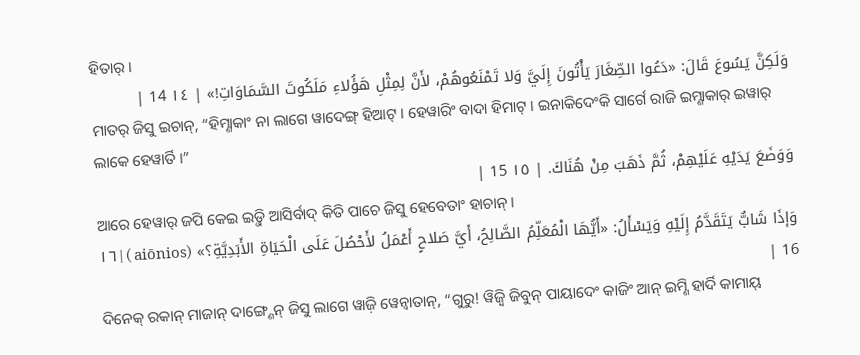ହିତାର୍ ।
وَلَكِنَّ يَسُوعَ قَالَ: «دَعُوا الصِّغَارَ يَأْتُونَ إِلَيَّ وَلا تَمْنَعُوهُمْ، لأَنَّ لِمِثْلِ هَؤُلاءِ مَلَكُوتَ السَّمَاوَاتِ!» | ١٤ 14 |
ମାତର୍ ଜିସୁ ଇଚାନ୍, “ହିମ୍ଣାକାଂ ନା ଲାଗେ ୱାଦେଙ୍ଗ୍ ହିଆଟ୍ । ହେୱାରିଂ ବାଦା ହିମାଟ୍ । ଇନାକିଦେଂକି ସାର୍ଗେ ରାଜି ଇମ୍ଣାକାର୍ ଇୱାର୍ ଲାକେ ହେୱାର୍ତି ।”
وَوَضَعَ يَدَيْهِ عَلَيْهِمْ، ثُمَّ ذَهَبَ مِنْ هُنَاكَ. | ١٥ 15 |
ଆରେ ହେୱାର୍ ଜପି କେଇ ଇଡ଼୍ଜି ଆସିର୍ବାଦ୍ କିତି ପାଚେ ଜିସୁ ହେବେତାଂ ହାଚାନ୍ ।
وَإذَا شَابٌّ يَتَقَدَّمُ إِلَيْهِ وَيَسْأَلُ: «أَيُّهَا الْمُعَلِّمُ الصَّالِحُ، أَيَّ صَلاحٍ أَعْمَلُ لأَحْصُلَ عَلَى الْحَيَاةِ الأَبَدِيَّةِ؟» (aiōnios ) | ١٦ 16 |
ଦିନେକ୍ ରକାନ୍ ମାଜାନ୍ ଦାଙ୍ଗ୍ଣେନ୍ ଜିସୁ ଲାଗେ ୱାଜ଼ି ୱେନ୍ବାତାନ୍, “ଗୁରୁ! ୱିଜ଼୍ୱି ଜିବୁନ୍ ପାୟାଦେଂ କାଜିଂ ଆନ୍ ଇମ୍ଣି ହାର୍ଦି କାମାୟ୍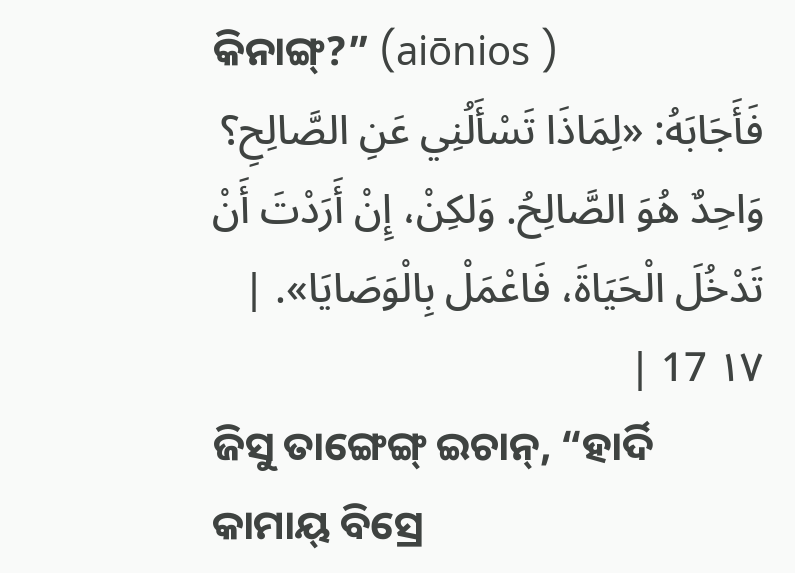କିନାଙ୍ଗ୍?” (aiōnios )
فَأَجَابَهُ: «لِمَاذَا تَسْأَلُنِي عَنِ الصَّالِحِ؟ وَاحِدٌ هُوَ الصَّالِحُ. وَلكِنْ، إِنْ أَرَدْتَ أَنْ تَدْخُلَ الْحَيَاةَ، فَاعْمَلْ بِالْوَصَايَا». | ١٧ 17 |
ଜିସୁ ତାଙ୍ଗେଙ୍ଗ୍ ଇଚାନ୍, “ହାର୍ଦି କାମାୟ୍ ବିସ୍ରେ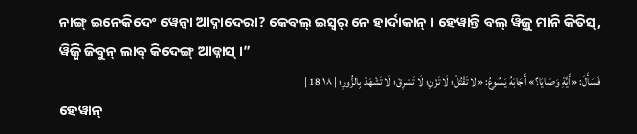ନାଙ୍ଗ୍ ଇନେକିଦେଂ ୱେନ୍ବା ଆଦ୍ନାଦେରା? କେବଲ୍ ଇସ୍ୱର୍ ନେ ହାର୍ଦାକାନ୍ । ହେୱାନ୍ତି ବଲ୍ ୱିଜ଼ୁ ମାନି କିତିସ୍, ୱିଜ଼୍ୱି ଜିବୁନ୍ ଲାବ୍ କିଦେଙ୍ଗ୍ ଆଡ୍ନାସ୍ ।”
فَسَأَلَ: «أَيَّةِ وَصَايَا؟» أَجَابَهُ يَسُوعُ: «لا تَقْتُلْ؛ لَا تَزْنِ؛ لَا تَسْرِقْ؛ لَا تَشْهَدْ بِالزُّورِ؛ | ١٨ 18 |
ହେୱାନ୍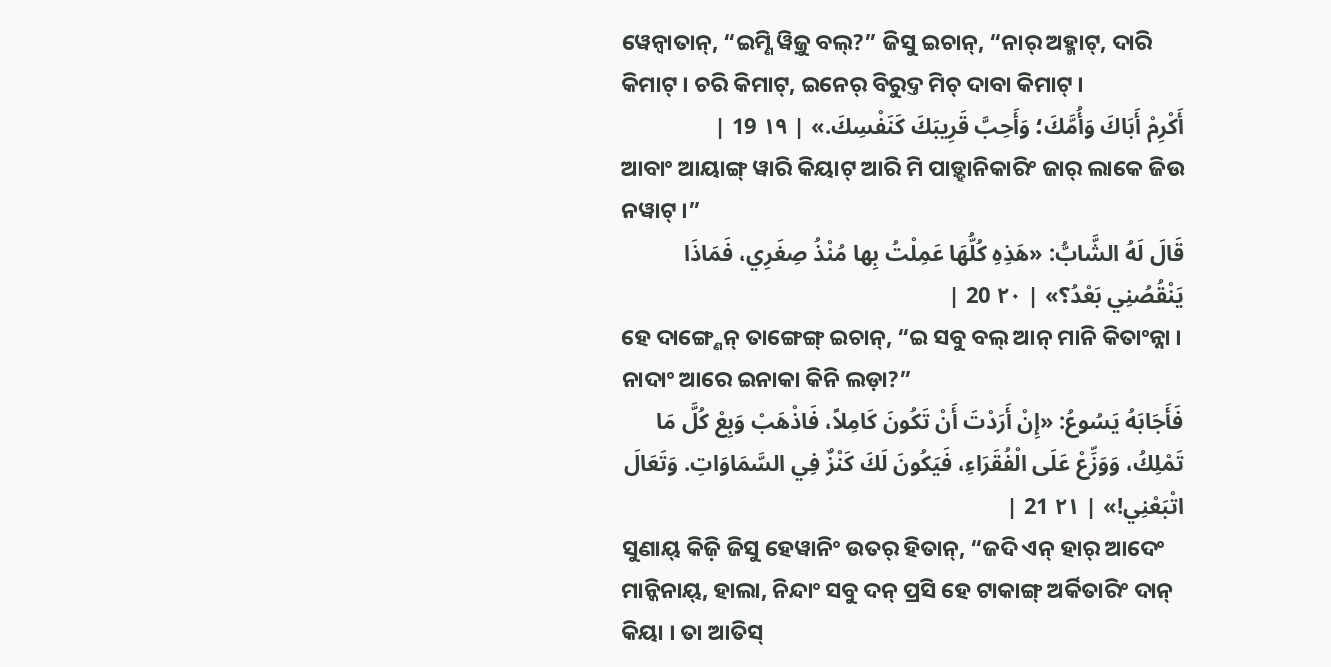ୱେନ୍ବାତାନ୍, “ଇମ୍ଣି ୱିଜ଼ୁ ବଲ୍?” ଜିସୁ ଇଚାନ୍, “ନାର୍ ଅହ୍ମାଟ୍, ଦାରି କିମାଟ୍ । ଚରି କିମାଟ୍, ଇନେର୍ ବିରୁଦ୍ତ ମିଚ୍ ଦାବା କିମାଟ୍ ।
أَكْرِمْ أَبَاكَ وَأُمَّكَ؛ وَأَحِبَّ قَرِيبَكَ كَنَفْسِكَ.» | ١٩ 19 |
ଆବାଂ ଆୟାଙ୍ଗ୍ ୱାରି କିୟାଟ୍ ଆରି ମି ପାଡ଼୍ହାନିକାରିଂ ଜାର୍ ଲାକେ ଜିଉ ନୱାଟ୍ ।”
قَالَ لَهُ الشَّابُّ: «هَذِهِ كُلُّهَا عَمِلْتُ بِها مُنْذُ صِغَرِي، فَمَاذَا يَنْقُصُنِي بَعْدُ؟» | ٢٠ 20 |
ହେ ଦାଙ୍ଗ୍ଣେନ୍ ତାଙ୍ଗେଙ୍ଗ୍ ଇଚାନ୍, “ଇ ସବୁ ବଲ୍ ଆନ୍ ମାନି କିତାଂନ୍ନା । ନାଦାଂ ଆରେ ଇନାକା କିନି ଲଡ଼ା?”
فَأَجَابَهُ يَسُوعُ: «إِنْ أَرَدْتَ أَنْ تَكُونَ كَامِلاً، فَاذْهَبْ وَبِعْ كُلَّ مَا تَمْلِكُ، وَوَزِّعْ عَلَى الْفُقَرَاءِ، فَيَكُونَ لَكَ كَنْزٌ فِي السَّمَاوَاتِ. وَتَعَالَ اتْبَعْنِي!» | ٢١ 21 |
ସୁଣାୟ୍ କିଜ଼ି ଜିସୁ ହେୱାନିଂ ଉତର୍ ହିତାନ୍, “ଜଦି ଏନ୍ ହାର୍ ଆଦେଂ ମାନ୍କିନାୟ୍, ହାଲା, ନିନ୍ଦାଂ ସବୁ ଦନ୍ ପ୍ରସି ହେ ଟାକାଙ୍ଗ୍ ଅର୍କିତାରିଂ ଦାନ୍ କିୟା । ତା ଆତିସ୍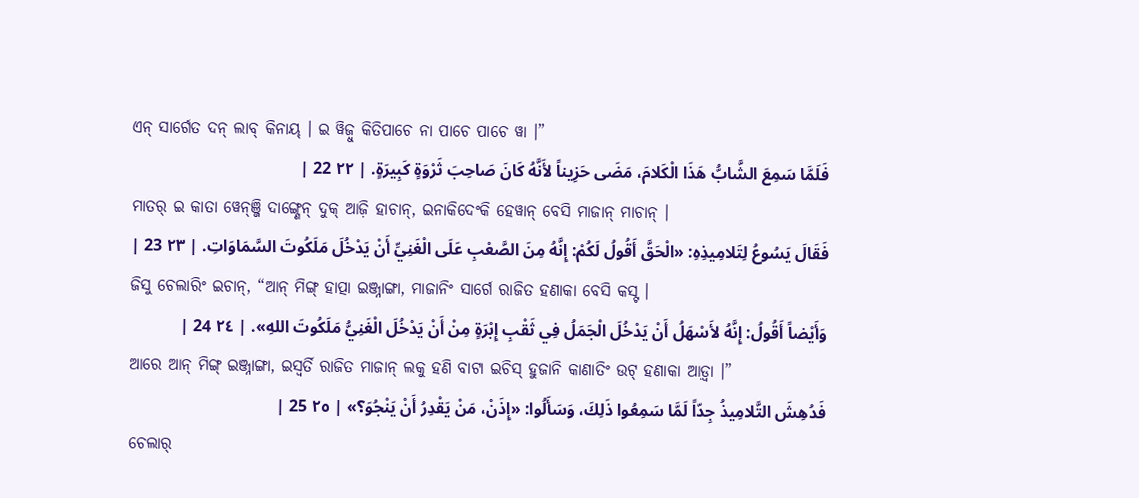ଏନ୍ ସାର୍ଗେତ ଦନ୍ ଲାବ୍ କିନାୟ୍ । ଇ ୱିଜ଼ୁ କିତିପାଚେ ନା ପାଚେ ପାଚେ ୱା ।”
فَلَمَّا سَمِعَ الشَّابُّ هَذَا الْكَلامَ، مَضَى حَزِيناً لأَنَّهُ كَانَ صَاحِبَ ثَرْوَةٍ كَبِيرَةٍ. | ٢٢ 22 |
ମାତର୍ ଇ କାତା ୱେନ୍ଞ୍ଜି ଦାଙ୍ଗ୍ଣେନ୍ ଦୁକ୍ ଆଜ଼ି ହାଚାନ୍, ଇନାକିଦେଂକି ହେୱାନ୍ ବେସି ମାଜାନ୍ ମାଚାନ୍ ।
فَقَالَ يَسُوعُ لِتَلامِيذِهِ: «الْحَقَّ أَقُولُ لَكُمْ: إِنَّهُ مِنَ الصَّعْبِ عَلَى الْغَنِيِّ أَنْ يَدْخُلَ مَلَكُوتَ السَّمَاوَاتِ. | ٢٣ 23 |
ଜିସୁ ଚେଲାରିଂ ଇଚାନ୍, “ଆନ୍ ମିଙ୍ଗ୍ ହାତ୍ପା ଇଞ୍ଜ୍ନାଙ୍ଗା, ମାଜାନିଂ ସାର୍ଗେ ରାଜିତ ହଣାକା ବେସି କସ୍ଟ ।
وَأَيْضاً أَقُولُ: إِنَّهُ لأَسْهَلُ أَنْ يَدْخُلَ الْجَمَلُ فِي ثَقْبِ إِبْرَةٍ مِنْ أَنْ يَدْخُلَ الْغَنِيُّ مَلَكُوتَ اللهِ». | ٢٤ 24 |
ଆରେ ଆନ୍ ମିଙ୍ଗ୍ ଇଞ୍ଜ୍ନାଙ୍ଗା, ଇସ୍ୱର୍ତି ରାଜିତ ମାଜାନ୍ ଲକୁ ହଣି ବାଟା ଇଚିସ୍ ହୁଜାନି କାଣାତିଂ ଉଟ୍ ହଣାକା ଆଡ଼୍ୱା ।”
فَدُهِشَ التَّلامِيذُ جِدّاً لَمَّا سَمِعُوا ذَلِكَ، وَسَأَلُوا: «إِذَنْ، مَنْ يَقْدِرُ أَنْ يَنْجُوَ؟» | ٢٥ 25 |
ଚେଲାର୍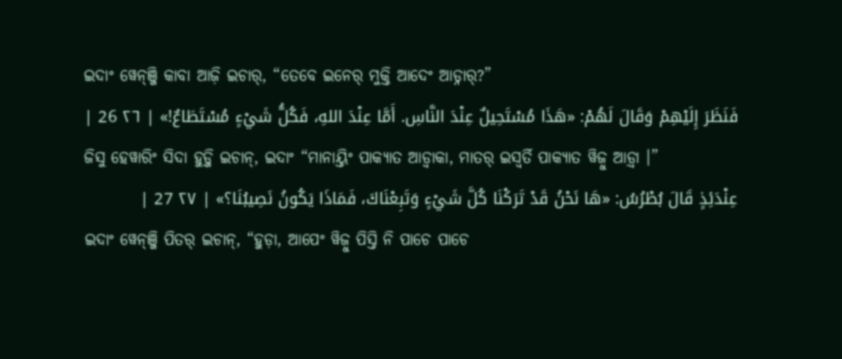ଇଦାଂ ୱେନ୍ଞ୍ଜି କାବା ଆଜ଼ି ଇଚାର୍, “ତେବେ ଇନେର୍ ମୁକ୍ତି ଆଦେଂ ଆଡ୍ନାର୍?”
فَنَظَرَ إِلَيْهِمْ وَقَالَ لَهُمْ: «هَذَا مُسْتَحِيلٌ عِنْدَ النَّاسِ. أَمَّا عِنْدَ اللهِ، فَكُلُّ شَيْءٍ مُسْتَطَاعٌ!» | ٢٦ 26 |
ଜିସୁ ହେୱାରିଂ ସିଦା ହୁଡ଼୍ଜି ଇଚାନ୍, ଇଦାଂ “ମାନାୟ୍ତିଂ ପାକ୍ୟାତ ଆଡ୍ୱାକା, ମାତର୍ ଇସ୍ୱର୍ତି ପାକ୍ୟାତ ୱିଜ଼ୁ ଆଡ଼୍ୱା ।”
عِنْدَئِذٍ قَالَ بُطْرُسُ: «هَا نَحْنُ قَدْ تَرَكْنَا كُلَّ شَيْءٍ وَتَبِعْنَاكَ، فَمَاذَا يَكُونُ نَصِيبُنَا؟» | ٢٧ 27 |
ଇଦାଂ ୱେନ୍ଞ୍ଜି ପିତର୍ ଇଚାନ୍, “ହୁଡ଼ା, ଆପେଂ ୱିଜ଼ୁ ପିସ୍ତି ନି ପାଚେ ପାଚେ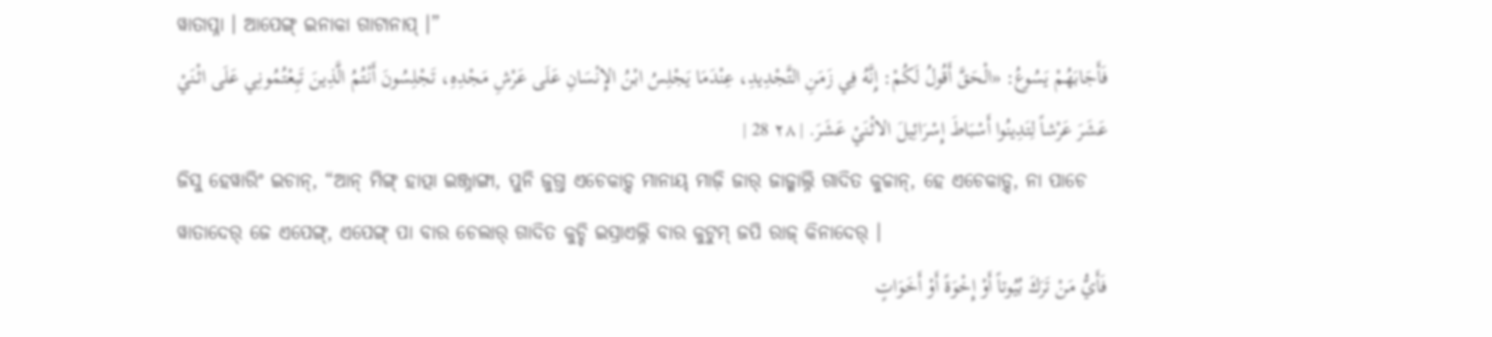ୱାତାପ୍ନା । ଆପେଙ୍ଗ୍ ଇନାକା ଗାଟାନାପ୍ ।”
فَأَجَابَهُمْ يَسُوعُ: «الْحَقَّ أَقُولُ لَكُمْ: إِنَّهُ فِي زَمَنِ التَّجْدِيدِ، عِنْدَمَا يَجْلِسُ ابْنُ الإِنْسَانِ عَلَى عَرْشِ مَجْدِهِ، تَجْلِسُونَ أَنْتُمُ الَّذِينَ تَبِعْتُمُونِي عَلَى اثْنَيْ عَشَرَ عَرْشاً لِتَدِينُوا أَسْبَاطَ إِسْرَائِيلَ الاثْنَيْ عَشَرَ. | ٢٨ 28 |
ଜିସୁ ହେୱାରିଂ ଇଚାନ୍, “ଆନ୍ ମିଙ୍ଗ୍ ହାତ୍ପା ଇଞ୍ଜ୍ନାଙ୍ଗା, ପୁନି ଜୁଗ୍ତ ଏଚେକାଡ଼୍ଦ ମାନାୟ୍ ମାଜ଼ି ଜାର୍ ଜାଜ୍ମାଲ୍ନି ଗାଦିତ କୁଚ୍ଚାନ୍, ହେ ଏଚେକାଡ଼୍ଦ, ନା ପାଚେ ୱାତାଦେର୍ ଜେ ଏପେଙ୍ଗ୍, ଏପେଙ୍ଗ୍ ପା ବାର ଚେଲାର୍ ଗାଦିତ କୁଚ୍ଚି ଇସ୍ରାଏଲ୍ନି ବାର କୁଟୁମ୍ ଜପି ରାଜ୍ କିନାଦେର୍ ।
فَأَيُّ مَنْ تَرَكَ بُيُوتاً أَوْ إِخْوَةً أَوْ أَخَوَاتٍ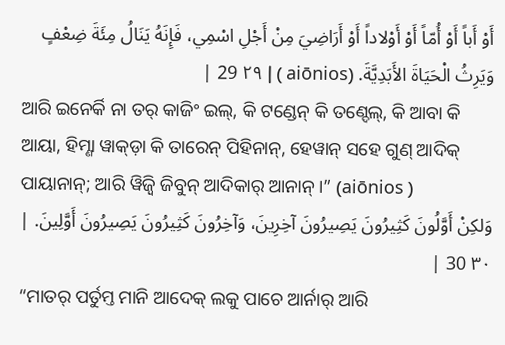أَوْ أَباً أَوْ أُمّاً أَوْ أَوْلاداً أَوْ أَرَاضِيَ مِنْ أَجْلِ اسْمِي، فَإِنَهُ يَنَالُ مِئَةَ ضِعْفٍ وَيَرِثُ الْحَيَاةَ الأَبَدِيَّةَ. (aiōnios ) | ٢٩ 29 |
ଆରି ଇନେର୍କି ନା ତର୍ କାଜିଂ ଇଲ୍, କି ଟଣ୍ଡେନ୍ କି ତଣ୍ଦେଲ୍, କି ଆବା କି ଆୟା, ହିମ୍ଣା ୱାକ୍ଡ଼ା କି ତାରେନ୍ ପିହିନାନ୍, ହେୱାନ୍ ସହେ ଗୁଣ୍ ଆଦିକ୍ ପାୟାନାନ୍; ଆରି ୱିଜ଼୍ୱି ଜିବୁନ୍ ଆଦିକାର୍ ଆନାନ୍ ।” (aiōnios )
وَلكِنْ أَوَّلُونَ كَثِيرُونَ يَصِيرُونَ آخِرِينَ، وَآخِرُونَ كَثِيرُونَ يَصِيرُونَ أَوَّلِينَ. | ٣٠ 30 |
“ମାତର୍ ପର୍ତୁମ୍ତ ମାନି ଆଦେକ୍ ଲକୁ ପାଚେ ଆର୍ନାର୍ ଆରି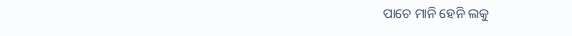ପାଚେ ମାନି ହେନି ଲକୁ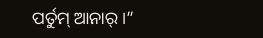ପର୍ତୁମ୍ ଆନାର୍ ।”